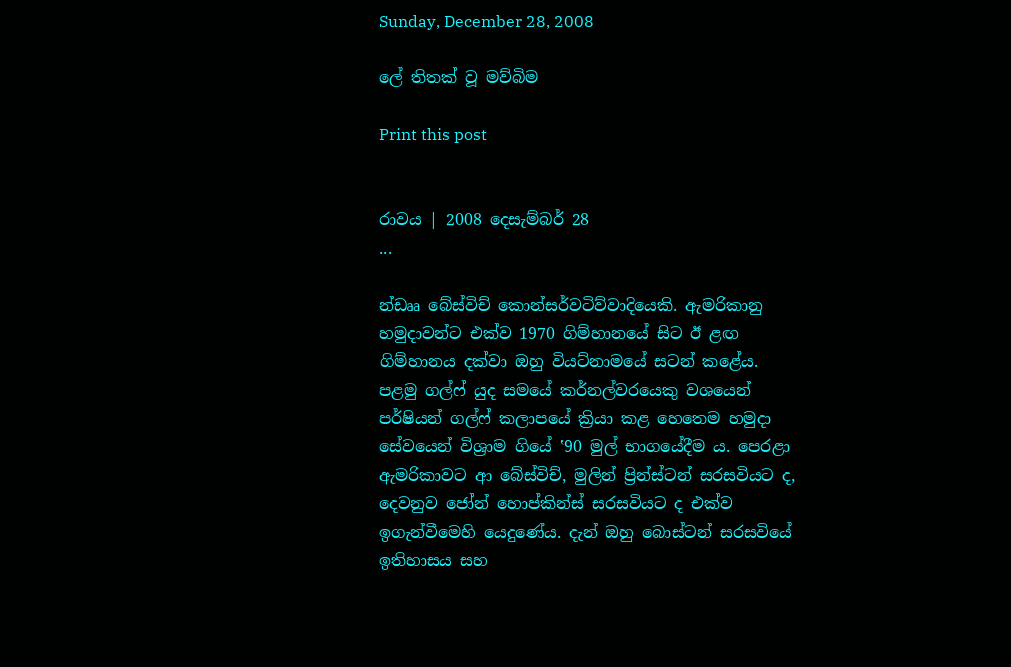Sunday, December 28, 2008

ලේ තිතක් වූ මව්බිම

Print this post


රාවය | 2008 දෙසැම්බර් 28
...

න්ඩෲ බේස්විච් කොන්සර්වටිව්වාදියෙකි. ඇමරිකානු හමුදාවන්ට එක්ව 1970 ගිම්හානයේ සිට ඊ ළඟ ගිම්හානය දක්වා ඔහු වියට්නාමයේ සටන් කළේය. පළමු ගල්ෆ් යුද සමයේ කර්නල්වරයෙකු වශයෙන් පර්ෂියන් ගල්ෆ් කලාපයේ ක්‍රියා කළ හෙතෙම හමුදා සේවයෙන් විශ්‍රාම ගියේ ‛90 මුල් භාගයේදීම ය. පෙරළා ඇමරිකාවට ආ බේස්විච්, මුලින් ප්‍රින්ස්ටන් සරසවියට ද, දෙවනුව ජෝන් හොප්කින්ස් සරසවියට ද එක්ව ඉගැන්වීමෙහි යෙදුණේය. දැන් ඔහු බොස්ටන් සරසවියේ ඉතිහාසය සහ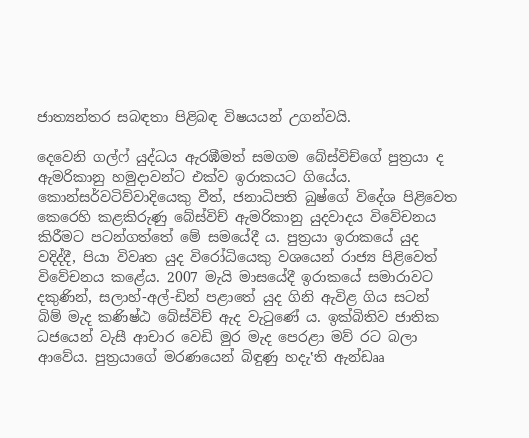ජාත්‍යන්තර සබඳතා පිළිබඳ විෂයයන් උගන්වයි.

දෙවෙනි ගල්ෆ් යුද්ධය ඇරඹීමත් සමගම බේස්විච්ගේ පුත්‍රයා ද ඇමරිකානු හමුදාවන්ට එක්ව ඉරාකයට ගියේය. කොන්සර්වටිව්වාදියෙකු වීත්, ජනාධිපති බුෂ්ගේ විදේශ පිළිවෙත කෙරෙහි කළකිරුණු බේස්විච් ඇමරිකානු යුදවාදය විවේචනය කිරීමට පටන්ගත්තේ මේ සමයේදී ය. පුත්‍රයා ඉරාකයේ යුද වදිද්දී, පියා විවෘත යුද විරෝධියෙකු වශයෙන් රාජ්‍ය පිළිවෙත් විවේචනය කළේය. 2007 මැයි මාසයේදී ඉරාකයේ සමාරාවට දකුණින්, සලාහ්-අල්-ඩින් පළාතේ යුද ගිනි ඇවිළ ගිය සටන් බිම් මැද කණිෂ්ඨ බේස්විච් ඇද වැටුණේ ය. ඉක්බිතිව ජාතික ධජයෙන් වැසී ආචාර වෙඩි මුර මැද පෙරළා මව් රට බලා ආවේය. පුත්‍රයාගේ මරණයෙන් බිඳුණු හදැ‛ති ඇන්ඩෲ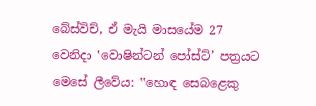බේස්විච්, ඒ මැයි මාසයේම 27 වෙනිදා ‛වොෂින්ටන් පෝස්ට්’ පත්‍රයට මෙසේ ලීවේය: ‛‛හොඳ සෙබළෙකු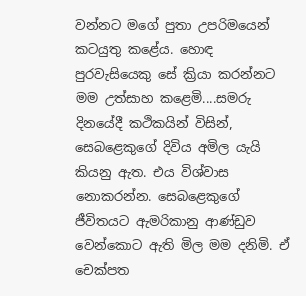වන්නට මගේ පුතා උපරිමයෙන් කටයුතු කළේය. හොඳ පුරවැසියෙකු සේ ක්‍රියා කරන්නට මම උත්සාහ කළෙමි....සමරු දිනයේදී කථිකයින් විසින්, සෙබළෙකුගේ දිවිය අමිල යැයි කියනු ඇත. එය විශ්වාස නොකරන්න. සෙබළෙකුගේ ජීවිතයට ඇමරිකානු ආණ්ඩුව වෙන්කොට ඇති මිල මම දනිමි. ඒ චෙක්පත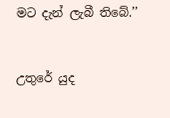මට දැන් ලැබී තිබේ.’’


උතුරේ යුද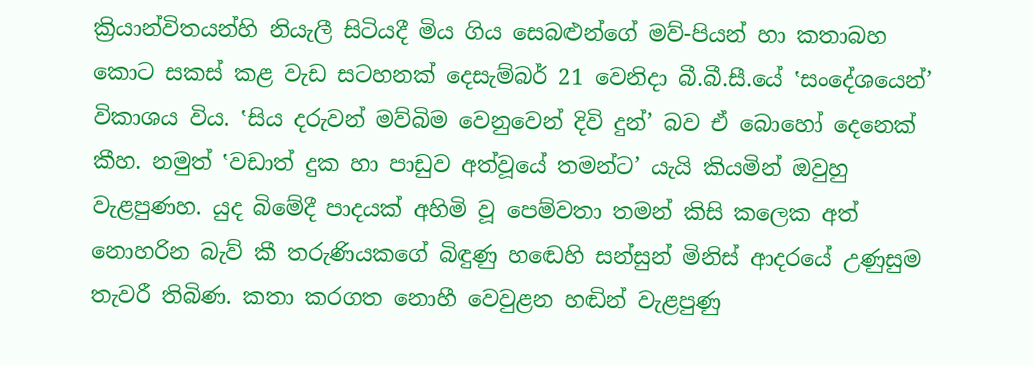ක්‍රියාන්විතයන්හි නියැලී සිටියදී මිය ගිය සෙබළුන්ගේ මව්-පියන් හා කතාබහ කොට සකස් කළ වැඩ සටහනක් දෙසැම්බර් 21 වෙනිදා බී.බී.සී.යේ ‛සංදේශයෙන්’ විකාශය විය. ‛සිය දරුවන් මව්බිම වෙනුවෙන් දිවි දුන්’ බව ඒ බොහෝ දෙනෙක් කීහ. නමුත් ‛වඩාත් දුක හා පාඩුව අත්වූයේ තමන්ට’ යැයි කියමින් ඔවුහු වැළපුණහ. යුද බිමේදී පාදයක් අහිමි වූ පෙම්වතා තමන් කිසි කලෙක අත් නොහරින බැව් කී තරුණියකගේ බිඳුණු හඬෙහි සන්සුන් මිනිස් ආදරයේ උණුසුම තැවරී තිබිණ. කතා කරගත නොහී වෙවුළන හඬින් වැළපුණු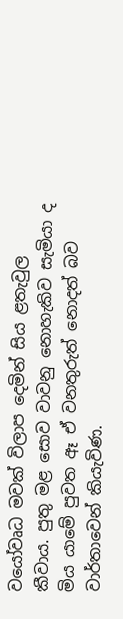වයෝවෘධ මවක් විලාප දෙමින් සිය ළතැවුල කීවාය. පුතු මළ සොව වාවනු නොහැකිව සැමියා ද මිය යාමේ පුවත ඈ ඒ වනතුරුත් නොදත් බව වාර්තාවෙන් කියැවිණ.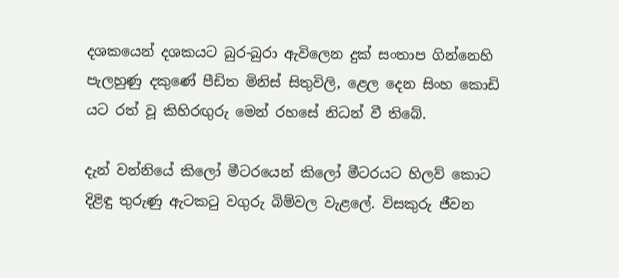දශකයෙන් දශකයට බුර-බුරා ඇවිලෙන දුක් සංතාප ගින්නෙහි පැලහුණු දකුණේ පීඩිත මිනිස් සිතුවිලි, ළෙල දෙන සිංහ කොඩි යට රත් වූ කිහිරඟුරු මෙන් රහසේ නිධන් වී තිබේ.

දැන් වන්නියේ කිලෝ මීටරයෙන් කිලෝ මීටරයට හිලව් කොට දිළිඳු තුරුණු ඇටකටු වගුරු බිම්වල වැළලේ. විසකුරු ජීවන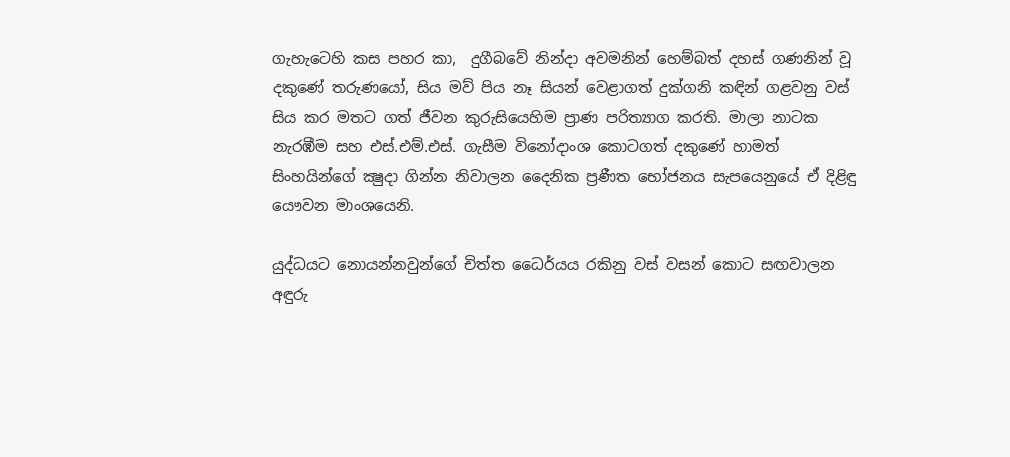ගැහැටෙහි කස පහර කා,  දුගීබවේ නින්දා අවමනින් හෙම්බත් දහස් ගණනින් වූ දකුණේ තරුණයෝ, සිය මව් පිය නෑ සියන් වෙළාගත් දුක්ගනි කඳින් ගළවනු වස් සිය කර මතට ගත් ජීවන කුරුසියෙහිම ප්‍රාණ පරිත්‍යාග කරති. මාලා නාටක නැරඹීම සහ එස්.එම්.එස්. ගැසීම විනෝදාංශ කොටගත් දකුණේ හාමත් සිංහයින්ගේ ක්‍ෂුදා ගින්න නිවාලන දෛනික ප්‍රණීත භෝජනය සැපයෙනුයේ ඒ දිළිඳු යෞවන මාංශයෙනි.

යුද්ධයට නොයන්නවුන්ගේ චිත්ත ධෛර්යය රකිනු වස් වසන් කොට සඟවාලන අඳුරු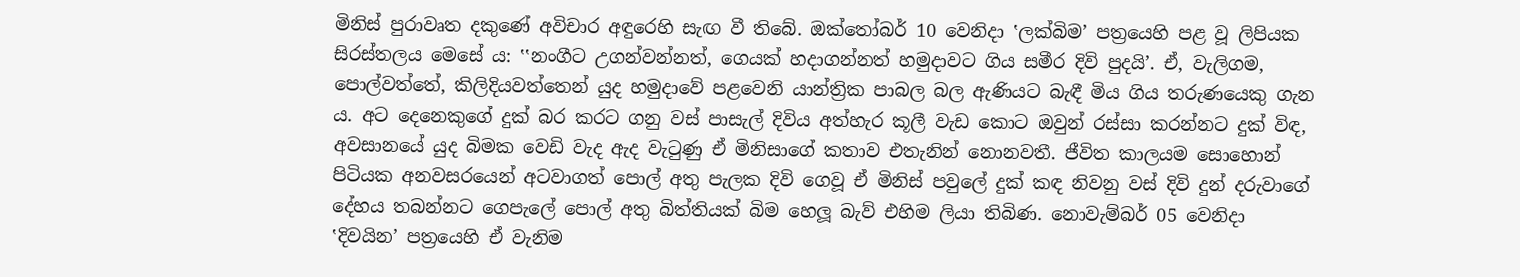මිනිස් පුරාවෘත දකුණේ අවිචාර අඳුරෙහි සැඟ වී තිබේ. ඔක්තෝබර් 10 වෙනිදා ‛ලක්බිම’ පත්‍රයෙහි පළ වූ ලිපියක සිරස්තලය මෙසේ ය: ‛‛නංගීට උගන්වන්නත්, ගෙයක් හදාගන්නත් හමුදාවට ගිය සමීර දිවි පුදයි’. ඒ, වැලිගම, පොල්වත්තේ, කිලිදියවත්තෙන් යුද හමුදාවේ පළවෙනි යාන්ත්‍රික පාබල බල ඇණියට බැඳී මිය ගිය තරුණයෙකු ගැන ය. අට දෙනෙකුගේ දුක් බර කරට ගනු වස් පාසැල් දිවිය අත්හැර කූලී වැඩ කොට ඔවුන් රස්සා කරන්නට දුක් විඳ, අවසානයේ යුද බිමක වෙඩි වැද ඇද වැටුණු ඒ මිනිසාගේ කතාව එතැනින් නොනවතී. ජීවිත කාලයම සොහොන් පිටියක අනවසරයෙන් අටවාගත් පොල් අතු පැලක දිවි ගෙවූ ඒ මිනිස් පවුලේ දුක් කඳ නිවනු වස් දිවි දුන් දරුවාගේ දේහය තබන්නට ගෙපැලේ පොල් අතු බිත්තියක් බිම හෙලූ බැව් එහිම ලියා තිබිණ. නොවැම්බර් 05 වෙනිදා ‛දිවයින’ පත්‍රයෙහි ඒ වැනිම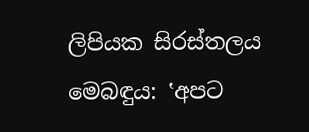ලිපියක සිරස්තලය මෙබඳුය: ‛අපට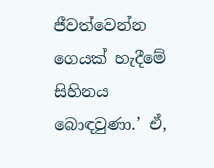ජීවත්වෙන්න ගෙයක් හැදීමේ සිහිනය බොඳවුණා.’ ඒ,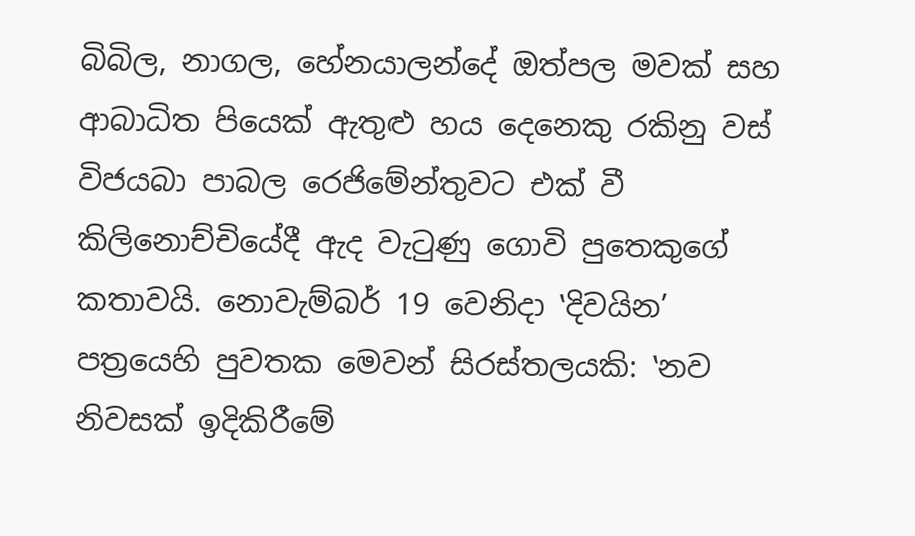බිබිල, නාගල, හේනයාලන්දේ ඔත්පල මවක් සහ ආබාධිත පියෙක් ඇතුළු හය දෙනෙකු රකිනු වස් විජයබා පාබල රෙජිමේන්තුවට එක් වී කිලිනොච්චියේදී ඇද වැටුණු ගොවි පුතෙකුගේ කතාවයි. නොවැම්බර් 19 වෙනිදා ‛දිවයින’ පත්‍රයෙහි පුවතක මෙවන් සිරස්තලයකි: ‛නව නිවසක් ඉදිකිරීමේ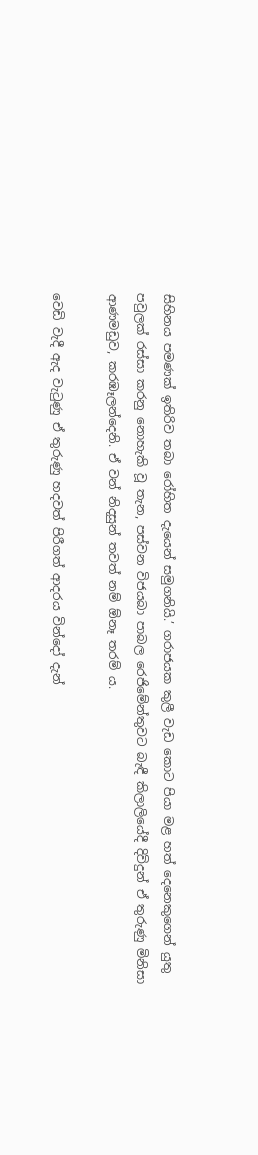සිහිනය පමණක් ඉතිරිව තබා රෝහිත දැයෙන් සමුගනියි.’ ගරාජයක කුලී වැඩ කොට පියා මළ හත් දෙනෙකුගෙන් යුතු පවුලක් රස්සා කරනු නොහැකි වූ තැන, පස්වන විජයබා පාබල රෙජිමේන්තුවට බැඳී කිලාලියේදී දිවිදුන් ඒ තුරුණු මිනිසා ආණමඩුව, කරඹෑලන්දෙනි. ඒ වන් නිදසුන් තවත් නම් ඕනෑ තරම් ය.

වෙඩි වැදී ඇද වැටුණු ඒ තුරුණු හදවත් පිරීගත් ආදරය වින්දෝ දැන්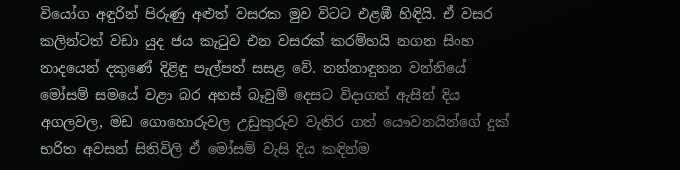වියෝග අඳුරින් පිරුණු අළුත් වසරක මුව විටට එළඹී හිඳියි. ඒ වසර කලින්ටත් වඩා යුද ජය කැටුව එන වසරක් කරම්හයි නගන සිංහ නාදයෙන් දකුණේ දිළිඳු පැල්පත් සසළ වේ. නන්නාඳුනන වන්නියේ මෝසම් සමයේ වළා බර අහස් බෑවුම් දෙසට විදාගත් ඇසින් දිය අගලවල, මඩ ගොහොරුවල උඩුකුරුව වැතිර ගත් යෞවනයින්ගේ දුක් භරිත අවසන් සිතිවිලි ඒ මෝසම් වැසි දිය කඳින්ම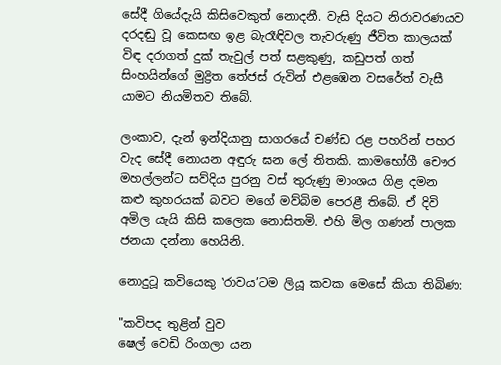සේදී ගියේදැයි කිසිවෙකුත් නොදනී. වැසි දියට නිරාවරණයව දරදඬු වූ කෙසඟ ඉළ බැරෑඳිවල තැවරුණු ජීවිත කාලයක් විඳ දරාගත් දුක් තැවුල් පත් සළකුණු, කඩුපත් ගත් සිංහයින්ගේ මුද්‍රිත තේජස් රුවින් එළඹෙන වසරේත් වැසී යාමට නියමිතව තිබේ.

ලංකාව, දැන් ඉන්දියානු සාගරයේ චණ්ඩ රළ පහරින් පහර වැද සේදී නොයන අඳුරු ඝන ලේ තිතකි. කාමභෝගී චෞර මහල්ලන්ට සව්දිය පුරනු වස් තුරුණු මාංශය ගිළ දමන කළු කුහරයක් බවට මගේ මව්බිම පෙරළී තිබේ. ඒ දිවි අමිල යැයි කිසි කලෙක නොසිතමි. එහි මිල ගණන් පාලක ජනයා දන්නා හෙයිනි.

නොදුටූ කවියෙකු ‛රාවය’ටම ලියූ කවක මෙසේ කියා තිබිණ:

"කවිපද තුළින් වුව
ෂෙල් වෙඩි රිංගලා යන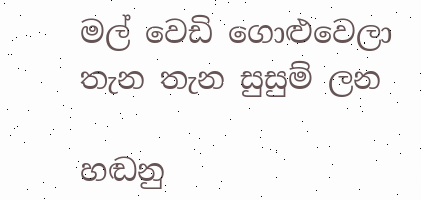මල් වෙඩි ගොළුවෙලා
තැන තැන සුසුම් ලන

හඬනු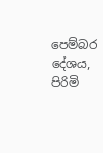පෙම්බර දේශය,
පිරිමි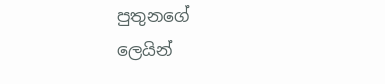පුතුනගේ
ලෙයින්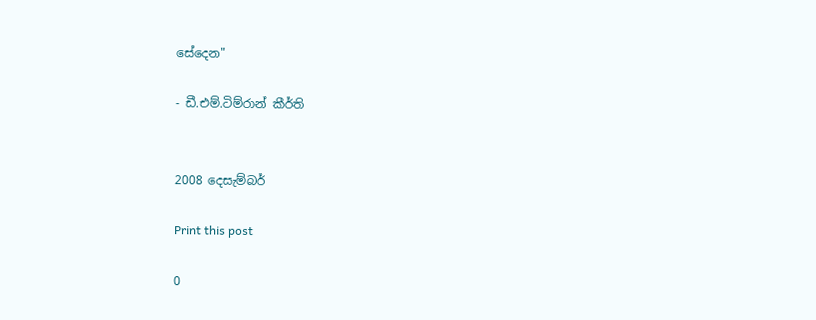සේදෙන"

- ඩී.එම්.ටිම්රාන් කීර්ති


2008 දෙසැම්බර්

Print this post

0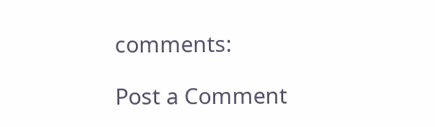comments:

Post a Comment